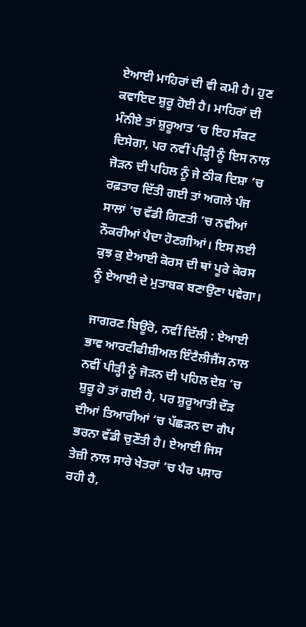ਏਆਈ ਮਾਹਿਰਾਂ ਦੀ ਵੀ ਕਮੀ ਹੈ। ਹੁਣ ਕਵਾਇਦ ਸ਼ੁਰੂ ਹੋਈ ਹੈ। ਮਾਹਿਰਾਂ ਦੀ ਮੰਨੀਏ ਤਾਂ ਸ਼ੁਰੂਆਤ ’ਚ ਇਹ ਸੰਕਟ ਦਿਸੇਗਾ, ਪਰ ਨਵੀਂ ਪੀੜ੍ਹੀ ਨੂੰ ਇਸ ਨਾਲ ਜੋੜਨ ਦੀ ਪਹਿਲ ਨੂੰ ਜੇ ਠੀਕ ਦਿਸ਼ਾ ’ਚ ਰਫ਼ਤਾਰ ਦਿੱਤੀ ਗਈ ਤਾਂ ਅਗਲੇ ਪੰਜ ਸਾਲਾਂ ’ਚ ਵੱਡੀ ਗਿਣਤੀ ’ਚ ਨਵੀਆਂ ਨੌਕਰੀਆਂ ਪੈਦਾ ਹੋਣਗੀਆਂ। ਇਸ ਲਈ ਕੁਝ ਕੁ ਏਆਈ ਕੋਰਸ ਦੀ ਥਾਂ ਪੂਰੇ ਕੋਰਸ ਨੂੰ ਏਆਈ ਦੇ ਮੁਤਾਬਕ ਬਣਾਉਣਾ ਪਵੇਗਾ।

ਜਾਗਰਣ ਬਿਊਰੋ, ਨਵੀਂ ਦਿੱਲੀ : ਏਆਈ ਭਾਵ ਆਰਟੀਫੀਸ਼ੀਅਲ ਇੰਟੈਲੀਜੈਂਸ ਨਾਲ ਨਵੀਂ ਪੀੜ੍ਹੀ ਨੂੰ ਜੋੜਨ ਦੀ ਪਹਿਲ ਦੇਸ਼ ’ਚ ਸ਼ੁਰੂ ਹੋ ਤਾਂ ਗਈ ਹੈ, ਪਰ ਸ਼ੁਰੂਆਤੀ ਦੌੜ ਦੀਆਂ ਤਿਆਰੀਆਂ ’ਚ ਪੱਛੜਨ ਦਾ ਗੈਪ ਭਰਨਾ ਵੱਡੀ ਚੁਣੌਤੀ ਹੈ। ਏਆਈ ਜਿਸ ਤੇਜ਼ੀ ਨਾਲ ਸਾਰੇ ਖੇਤਰਾਂ ’ਚ ਪੈਰ ਪਸਾਰ ਰਹੀ ਹੈ,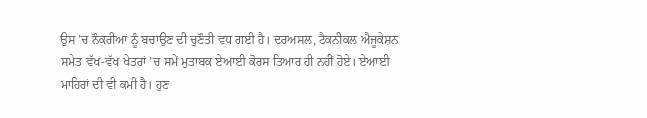ਉਸ ’ਚ ਨੌਕਰੀਆਂ ਨੂੰ ਬਚਾਉਣ ਦੀ ਚੁਣੌਤੀ ਵਧ ਗਈ ਹੈ। ਦਰਅਸਲ, ਟੈਕਨੀਕਲ ਐਜੂਕੇਸ਼ਨ ਸਮੇਤ ਵੱਖ-ਵੱਖ ਖੇਤਰਾਂ ’ਚ ਸਮੇਂ ਮੁਤਾਬਕ ਏਆਈ ਕੋਰਸ ਤਿਆਰ ਹੀ ਨਹੀਂ ਹੋਏ। ਏਆਈ ਮਾਹਿਰਾਂ ਦੀ ਵੀ ਕਮੀ ਹੈ। ਹੁਣ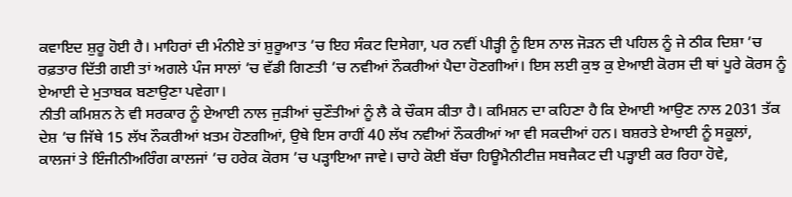ਕਵਾਇਦ ਸ਼ੁਰੂ ਹੋਈ ਹੈ। ਮਾਹਿਰਾਂ ਦੀ ਮੰਨੀਏ ਤਾਂ ਸ਼ੁਰੂਆਤ ’ਚ ਇਹ ਸੰਕਟ ਦਿਸੇਗਾ, ਪਰ ਨਵੀਂ ਪੀੜ੍ਹੀ ਨੂੰ ਇਸ ਨਾਲ ਜੋੜਨ ਦੀ ਪਹਿਲ ਨੂੰ ਜੇ ਠੀਕ ਦਿਸ਼ਾ ’ਚ ਰਫ਼ਤਾਰ ਦਿੱਤੀ ਗਈ ਤਾਂ ਅਗਲੇ ਪੰਜ ਸਾਲਾਂ ’ਚ ਵੱਡੀ ਗਿਣਤੀ ’ਚ ਨਵੀਆਂ ਨੌਕਰੀਆਂ ਪੈਦਾ ਹੋਣਗੀਆਂ। ਇਸ ਲਈ ਕੁਝ ਕੁ ਏਆਈ ਕੋਰਸ ਦੀ ਥਾਂ ਪੂਰੇ ਕੋਰਸ ਨੂੰ ਏਆਈ ਦੇ ਮੁਤਾਬਕ ਬਣਾਉਣਾ ਪਵੇਗਾ।
ਨੀਤੀ ਕਮਿਸ਼ਨ ਨੇ ਵੀ ਸਰਕਾਰ ਨੂੰ ਏਆਈ ਨਾਲ ਜੁੜੀਆਂ ਚੁਣੌਤੀਆਂ ਨੂੰ ਲੈ ਕੇ ਚੌਕਸ ਕੀਤਾ ਹੈ। ਕਮਿਸ਼ਨ ਦਾ ਕਹਿਣਾ ਹੈ ਕਿ ਏਆਈ ਆਉਣ ਨਾਲ 2031 ਤੱਕ ਦੇਸ਼ ’ਚ ਜਿੱਥੇ 15 ਲੱਖ ਨੌਕਰੀਆਂ ਖ਼ਤਮ ਹੋਣਗੀਆਂ, ਉਥੇ ਇਸ ਰਾਹੀਂ 40 ਲੱਖ ਨਵੀਆਂ ਨੌਕਰੀਆਂ ਆ ਵੀ ਸਕਦੀਆਂ ਹਨ। ਬਸ਼ਰਤੇ ਏਆਈ ਨੂੰ ਸਕੂਲਾਂ, ਕਾਲਜਾਂ ਤੇ ਇੰਜੀਨੀਅਰਿੰਗ ਕਾਲਜਾਂ ’ਚ ਹਰੇਕ ਕੋਰਸ ’ਚ ਪੜ੍ਹਾਇਆ ਜਾਵੇ। ਚਾਹੇ ਕੋਈ ਬੱਚਾ ਹਿਊਮੈਨੀਟੀਜ਼ ਸਬਜੈਕਟ ਦੀ ਪੜ੍ਹਾਈ ਕਰ ਰਿਹਾ ਹੋਵੇ,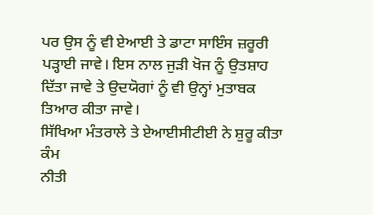ਪਰ ਉਸ ਨੂੰ ਵੀ ਏਆਈ ਤੇ ਡਾਟਾ ਸਾਇੰਸ ਜ਼ਰੂਰੀ ਪੜ੍ਹਾਈ ਜਾਵੇ। ਇਸ ਨਾਲ ਜੁੜੀ ਖੋਜ ਨੂੰ ਉਤਸ਼ਾਹ ਦਿੱਤਾ ਜਾਵੇ ਤੇ ਉਦਯੋਗਾਂ ਨੂੰ ਵੀ ਉਨ੍ਹਾਂ ਮੁਤਾਬਕ ਤਿਆਰ ਕੀਤਾ ਜਾਵੇ।
ਸਿੱਖਿਆ ਮੰਤਰਾਲੇ ਤੇ ਏਆਈਸੀਟੀਈ ਨੇ ਸ਼ੁਰੂ ਕੀਤਾ ਕੰਮ
ਨੀਤੀ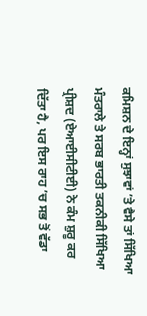ਕਮਿਸ਼ਨ ਦੇ ਇਨ੍ਹਾਂ ਸੁਝਾਵਾਂ ’ਤੇ ਵੈਸੇ ਤਾਂ ਸਿੱਖਿਆ ਮੰਤਰਾਲੇ ਤੇ ਸਰਬ ਭਾਰਤੀ ਤਕਨੀਕੀ ਸਿੱਖਿਆ ਪ੍ਰੀਸ਼ਦ (ਏਆਈਸੀਟੀਈ) ਨੇ ਕੰਮ ਸ਼ੁਰੂ ਕਰ ਦਿੱਤਾ ਹੈ, ਪਰ ਇਸ ਰਾਹ ’ਚ ਸਭ ਤੋਂ ਵੱਡਾ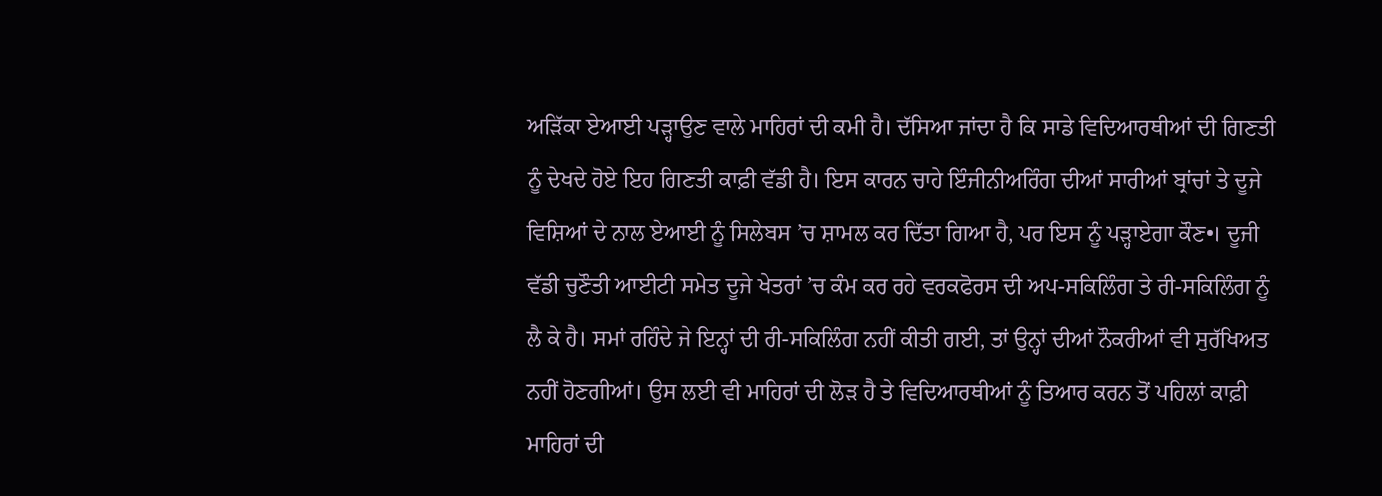ਅੜਿੱਕਾ ਏਆਈ ਪੜ੍ਹਾਉਣ ਵਾਲੇ ਮਾਹਿਰਾਂ ਦੀ ਕਮੀ ਹੈ। ਦੱਸਿਆ ਜਾਂਦਾ ਹੈ ਕਿ ਸਾਡੇ ਵਿਦਿਆਰਥੀਆਂ ਦੀ ਗਿਣਤੀ ਨੂੰ ਦੇਖਦੇ ਹੋਏ ਇਹ ਗਿਣਤੀ ਕਾਫ਼ੀ ਵੱਡੀ ਹੈ। ਇਸ ਕਾਰਨ ਚਾਹੇ ਇੰਜੀਨੀਅਰਿੰਗ ਦੀਆਂ ਸਾਰੀਆਂ ਬ੍ਰਾਂਚਾਂ ਤੇ ਦੂਜੇ ਵਿਸ਼ਿਆਂ ਦੇ ਨਾਲ ਏਆਈ ਨੂੰ ਸਿਲੇਬਸ ’ਚ ਸ਼ਾਮਲ ਕਰ ਦਿੱਤਾ ਗਿਆ ਹੈ, ਪਰ ਇਸ ਨੂੰ ਪੜ੍ਹਾਏਗਾ ਕੌਣ•। ਦੂਜੀ ਵੱਡੀ ਚੁਣੌਤੀ ਆਈਟੀ ਸਮੇਤ ਦੂਜੇ ਖੇਤਰਾਂ ’ਚ ਕੰਮ ਕਰ ਰਹੇ ਵਰਕਫੋਰਸ ਦੀ ਅਪ-ਸਕਿਲਿੰਗ ਤੇ ਰੀ-ਸਕਿਲਿੰਗ ਨੂੰ ਲੈ ਕੇ ਹੈ। ਸਮਾਂ ਰਹਿੰਦੇ ਜੇ ਇਨ੍ਹਾਂ ਦੀ ਰੀ-ਸਕਿਲਿੰਗ ਨਹੀਂ ਕੀਤੀ ਗਈ, ਤਾਂ ਉਨ੍ਹਾਂ ਦੀਆਂ ਨੌਕਰੀਆਂ ਵੀ ਸੁਰੱਖਿਅਤ ਨਹੀਂ ਹੋਣਗੀਆਂ। ਉਸ ਲਈ ਵੀ ਮਾਹਿਰਾਂ ਦੀ ਲੋੜ ਹੈ ਤੇ ਵਿਦਿਆਰਥੀਆਂ ਨੂੰ ਤਿਆਰ ਕਰਨ ਤੋਂ ਪਹਿਲਾਂ ਕਾਫ਼ੀ ਮਾਹਿਰਾਂ ਦੀ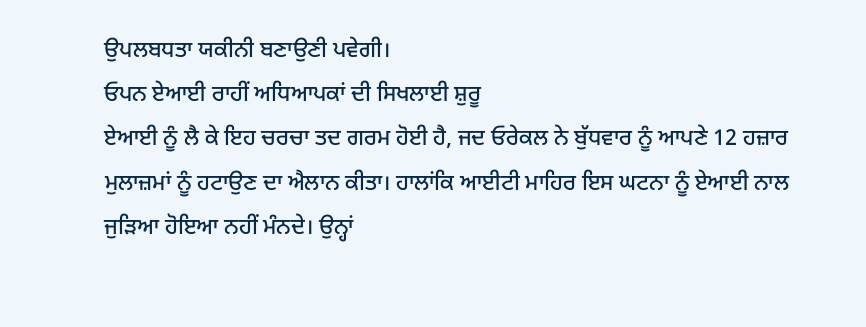ਉਪਲਬਧਤਾ ਯਕੀਨੀ ਬਣਾਉਣੀ ਪਵੇਗੀ।
ਓਪਨ ਏਆਈ ਰਾਹੀਂ ਅਧਿਆਪਕਾਂ ਦੀ ਸਿਖਲਾਈ ਸ਼ੁਰੂ
ਏਆਈ ਨੂੰ ਲੈ ਕੇ ਇਹ ਚਰਚਾ ਤਦ ਗਰਮ ਹੋਈ ਹੈ, ਜਦ ਓਰੇਕਲ ਨੇ ਬੁੱਧਵਾਰ ਨੂੰ ਆਪਣੇ 12 ਹਜ਼ਾਰ ਮੁਲਾਜ਼ਮਾਂ ਨੂੰ ਹਟਾਉਣ ਦਾ ਐਲਾਨ ਕੀਤਾ। ਹਾਲਾਂਕਿ ਆਈਟੀ ਮਾਹਿਰ ਇਸ ਘਟਨਾ ਨੂੰ ਏਆਈ ਨਾਲ ਜੁੜਿਆ ਹੋਇਆ ਨਹੀਂ ਮੰਨਦੇ। ਉਨ੍ਹਾਂ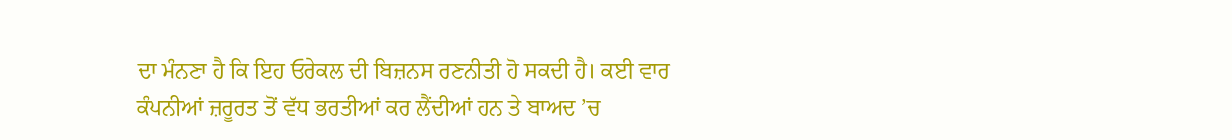ਦਾ ਮੰਨਣਾ ਹੈ ਕਿ ਇਹ ਓਰੇਕਲ ਦੀ ਬਿਜ਼ਨਸ ਰਣਨੀਤੀ ਹੋ ਸਕਦੀ ਹੈ। ਕਈ ਵਾਰ ਕੰਪਨੀਆਂ ਜ਼ਰੂਰਤ ਤੋਂ ਵੱਧ ਭਰਤੀਆਂ ਕਰ ਲੈਂਦੀਆਂ ਹਨ ਤੇ ਬਾਅਦ ’ਚ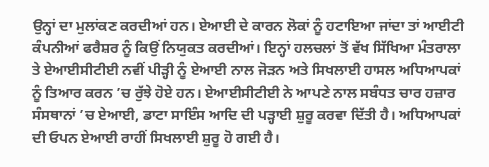ਉਨ੍ਹਾਂ ਦਾ ਮੁਲਾਂਕਣ ਕਰਦੀਆਂ ਹਨ। ਏਆਈ ਦੇ ਕਾਰਨ ਲੋਕਾਂ ਨੂੰ ਹਟਾਇਆ ਜਾਂਦਾ ਤਾਂ ਆਈਟੀ ਕੰਪਨੀਆਂ ਫਰੈਸ਼ਰ ਨੂੰ ਕਿਉਂ ਨਿਯੁਕਤ ਕਰਦੀਆਂ। ਇਨ੍ਹਾਂ ਹਲਚਲਾਂ ਤੋਂ ਵੱਖ ਸਿੱਖਿਆ ਮੰਤਰਾਲਾ ਤੇ ਏਆਈਸੀਟੀਈ ਨਵੀਂ ਪੀੜ੍ਹੀ ਨੂੰ ਏਆਈ ਨਾਲ ਜੋੜਨ ਅਤੇ ਸਿਖਲਾਈ ਹਾਸਲ ਅਧਿਆਪਕਾਂ ਨੂੰ ਤਿਆਰ ਕਰਨ ’ਚ ਰੁੱਝੇ ਹੋਏ ਹਨ। ਏਆਈਸੀਟੀਈ ਨੇ ਆਪਣੇ ਨਾਲ ਸਬੰਧਤ ਚਾਰ ਹਜ਼ਾਰ ਸੰਸਥਾਨਾਂ ’ਚ ਏਆਈ, ਡਾਟਾ ਸਾਇੰਸ ਆਦਿ ਦੀ ਪੜ੍ਹਾਈ ਸ਼ੁਰੂ ਕਰਵਾ ਦਿੱਤੀ ਹੈ। ਅਧਿਆਪਕਾਂ ਦੀ ਓਪਨ ਏਆਈ ਰਾਹੀਂ ਸਿਖਲਾਈ ਸ਼ੁਰੂ ਹੋ ਗਈ ਹੈ।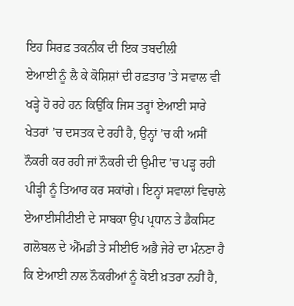ਇਹ ਸਿਰਫ਼ ਤਕਨੀਕ ਦੀ ਇਕ ਤਬਦੀਲੀ
ਏਆਈ ਨੂੰ ਲੈ ਕੇ ਕੋਸ਼ਿਸ਼ਾਂ ਦੀ ਰਫ਼ਤਾਰ ’ਤੇ ਸਵਾਲ ਵੀ ਖੜ੍ਹੇ ਹੋ ਰਹੇ ਹਨ ਕਿਉਂਕਿ ਜਿਸ ਤਰ੍ਹਾਂ ਏਆਈ ਸਾਰੇ ਖੇਤਰਾਂ ’ਚ ਦਸਤਕ ਦੇ ਰਹੀ ਹੈ, ਉਨ੍ਹਾਂ ’ਚ ਕੀ ਅਸੀਂ ਨੌਕਰੀ ਕਰ ਰਹੀ ਜਾਂ ਨੌਕਰੀ ਦੀ ਉਮੀਦ ’ਚ ਪੜ੍ਹ ਰਹੀ ਪੀੜ੍ਹੀ ਨੂੰ ਤਿਆਰ ਕਰ ਸਕਾਂਗੇ। ਇਨ੍ਹਾਂ ਸਵਾਲਾਂ ਵਿਚਾਲੇ ਏਆਈਸੀਟੀਈ ਦੇ ਸਾਬਕਾ ਉਪ ਪ੍ਰਧਾਨ ਤੇ ਡੈਕਸਿਟ ਗਲੋਬਲ ਦੇ ਐੱਮਡੀ ਤੇ ਸੀਈਓ ਅਭੈ ਜੇਰੇ ਦਾ ਮੰਨਣਾ ਹੈ ਕਿ ਏਆਈ ਨਾਲ ਨੌਕਰੀਆਂ ਨੂੰ ਕੋਈ ਖ਼ਤਰਾ ਨਹੀਂ ਹੈ,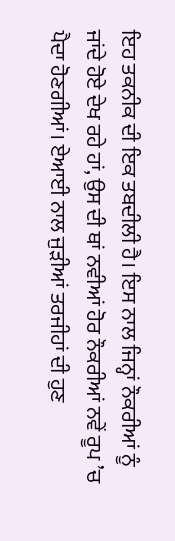ਇਹ ਤਕਨੀਕ ਦੀ ਇਕ ਤਬਦੀਲੀ ਹੈ। ਇਸ ਨਾਲ ਜਿਨ੍ਹਾਂ ਨੌਕਰੀਆਂ ਨੂੰ ਜਾਂਦੇ ਹੋਏ ਦੇਖ ਰਹੇ ਹਾਂ, ਉਸ ਦੀ ਥਾਂ ਨਵੀਆਂ ਹੋਰ ਨੌਕਰੀਆਂ ਨਵੇਂ ਰੂਪ ’ਚ ਪੈਦਾ ਹੋਣਗੀਆਂ। ਏਆਈ ਨਾਲ ਜੁੜੀਆਂ ਤਰਜੀਹਾਂ ਦੀ ਹੁਣ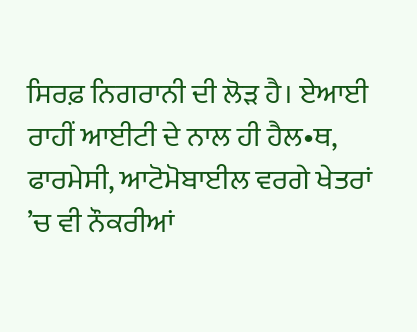ਸਿਰਫ਼ ਨਿਗਰਾਨੀ ਦੀ ਲੋੜ ਹੈ। ਏਆਈ ਰਾਹੀਂ ਆਈਟੀ ਦੇ ਨਾਲ ਹੀ ਹੈਲ•ਥ, ਫਾਰਮੇਸੀ, ਆਟੋਮੋਬਾਈਲ ਵਰਗੇ ਖੇਤਰਾਂ ’ਚ ਵੀ ਨੌਕਰੀਆਂ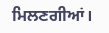ਮਿਲਣਗੀਆਂ।